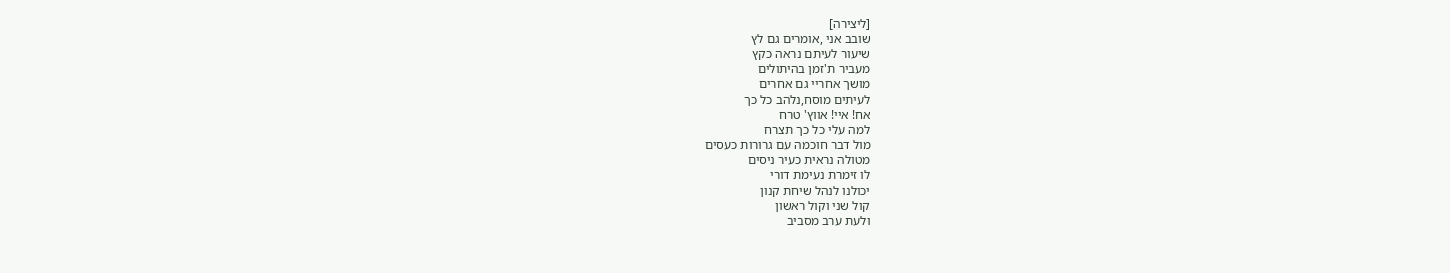[ליצירה]
שובב אני ,אומרים גם לץ
שיעור לעיתם נראה כקץ
מעביר ת'זמן בהיתולים
מושך אחריי גם אחרים
לעיתים מוסח,נלהב כל כך
אח! איי! אווץ' טרח
למה עלי כל כך תצרח
מול דבר חוכמה עם גרורות כעסים
מטולה נראית כעיר ניסים
לו זימרת נעימת דורי
יכולנו לנהל שיחת קנון
קול שני וקול ראשון
ולעת ערב מסביב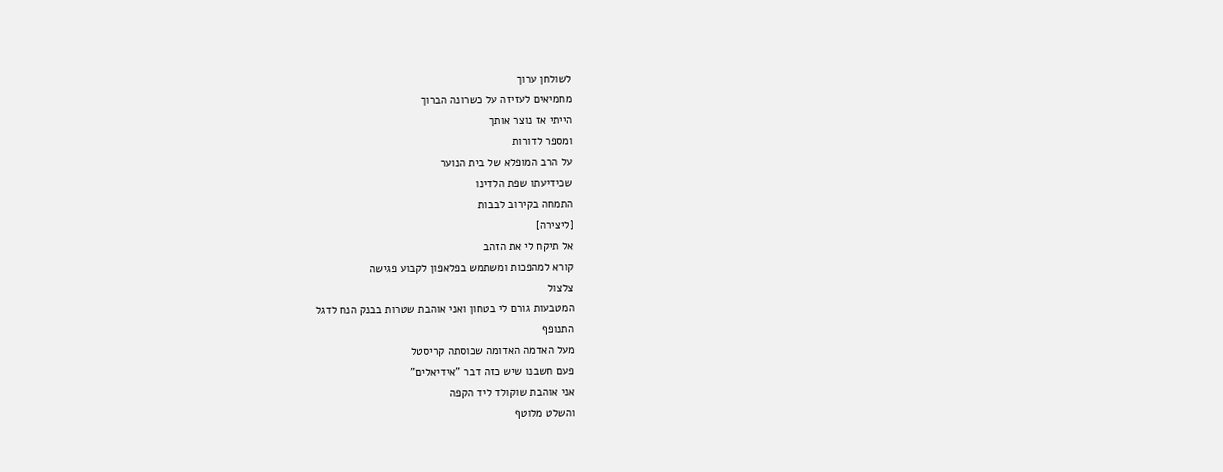לשולחן ערוך
מחמיאים לעזיזה על כשרונה הברוך
הייתי אז נוצר אותך
ומספר לדורות
על הרב המופלא של בית הנוער
שכידיעתו שפת הלדינו
התמחה בקירוב לבבות
[ליצירה]
אל תיקח לי את הזהב
קורא למהפכות ומשתמש בפלאפון לקבוע פגישה
צלצול
המטבעות גורם לי בטחון ואני אוהבת שטרות בבנק הנח לדגל
התנופף
מעל האדמה האדומה שכוסתה קריסטל
פעם חשבנו שיש כזה דבר "אידיאלים"
אני אוהבת שוקולד ליד הקפה
והשלט מלוטף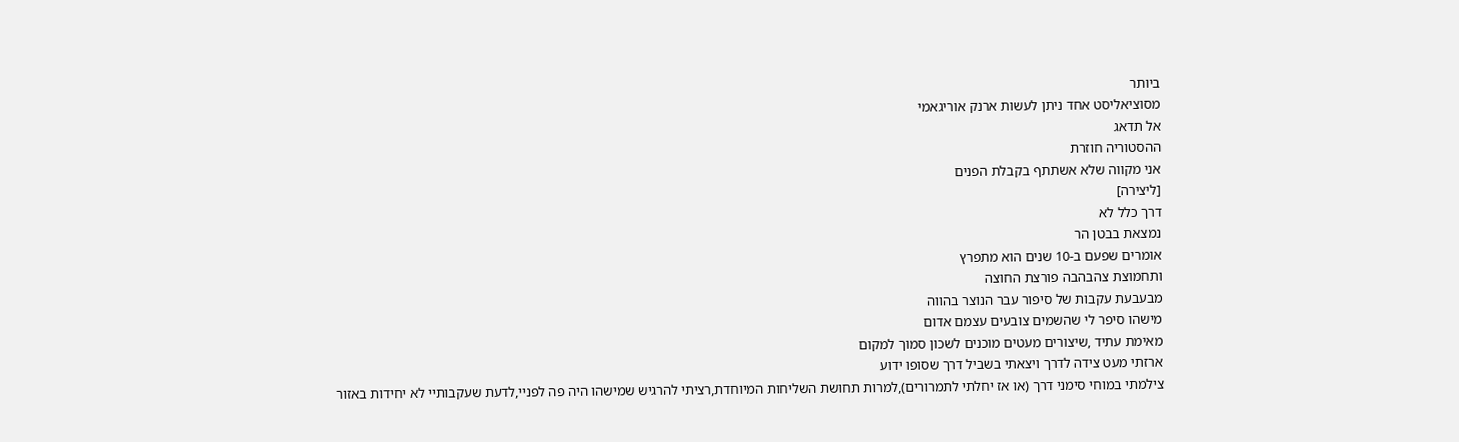ביותר
מסוציאליסט אחד ניתן לעשות ארנק אוריגאמי
אל תדאג
ההסטוריה חוזרת
אני מקווה שלא אשתתף בקבלת הפנים
[ליצירה]
דרך כלל לא
נמצאת בבטן הר
אומרים שפעם ב-10 שנים הוא מתפרץ
ותחמוצת צהבהבה פורצת החוצה
מבעבעת עקבות של סיפור עבר הנוצר בהווה
מישהו סיפר לי שהשמים צובעים עצמם אדום
מאימת עתיד ,שיצורים מעטים מוכנים לשכון סמוך למקום
ארזתי מעט צידה לדרך ויצאתי בשביל דרך שסופו ידוע
צילמתי במוחי סימני דרך (או אז יחלתי לתמרורים),למרות תחושת השליחות המיוחדת,רציתי להרגיש שמישהו היה פה לפניי,לדעת שעקבותיי לא יחידות באזור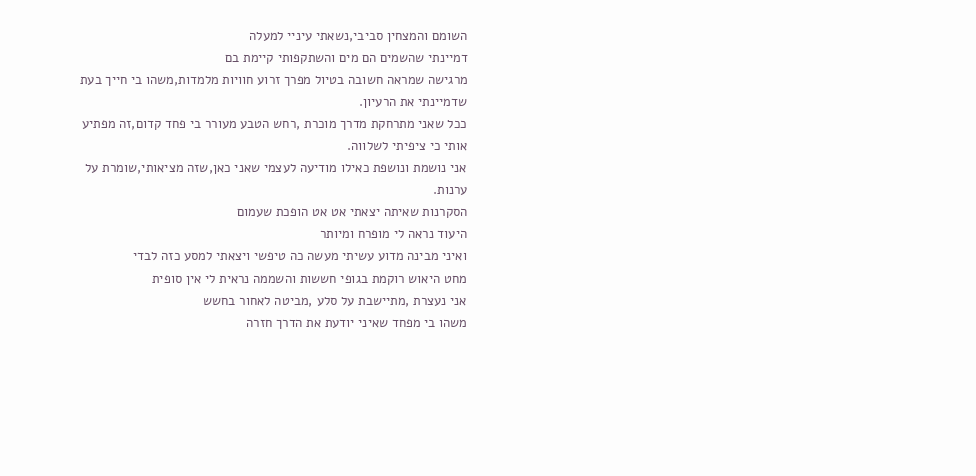השומם והמצחין סביבי,נשאתי עיניי למעלה
דמיינתי שהשמים הם מים והשתקפותי קיימת בם
מרגישה שמראה חשובה בטיול מפרך זרוע חוויות מלמדות,משהו בי חייך בעת שדמיינתי את הרעיון.
ככל שאני מתרחקת מדרך מוכרת ,רחש הטבע מעורר בי פחד קדום,זה מפתיע אותי כי ציפיתי לשלווה.
אני נושמת ונושפת כאילו מודיעה לעצמי שאני כאן,שזה מציאותי,שומרת על ערנות.
הסקרנות שאיתה יצאתי אט אט הופכת שעמום
היעוד נראה לי מופרח ומיותר
ואיני מבינה מדוע עשיתי מעשה כה טיפשי ויצאתי למסע כזה לבדי
מחט היאוש רוקמת בגופי חששות והשממה נראית לי אין סופית
אני נעצרת ,מתיישבת על סלע ,מביטה לאחור בחשש
משהו בי מפחד שאיני יודעת את הדרך חזרה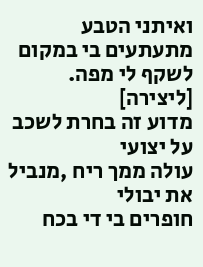ואיתני הטבע מתעתעים בי במקום לשקף לי מפה.
[ליצירה]
מדוע זה בחרת לשכב על יצועי
עולה ממך ריח ,מנביל את יבולי
חופרים בי די בכח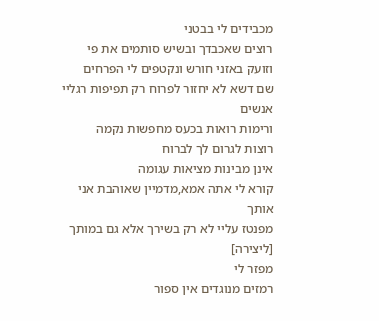מכבידים לי בבטני
רוצים שאכבדך ובשיש סותמים את פי
וזועק באזני חורש ונקטפים לי הפרחים
שם דשא לא יחזור לפרוח רק תפיפות רגליי אנשים
ורימות רואות בכעס מחפשות נקמה
רוצות לגרום לך לברוח
אינן מבינות מציאות עגומה
קורא לי אתה אמא,מדמיין שאוהבת אני אותך
מפנטז עליי לא רק בשירך אלא גם במותך
[ליצירה]
מפזר לי
רמזים מנוגדים אין ספור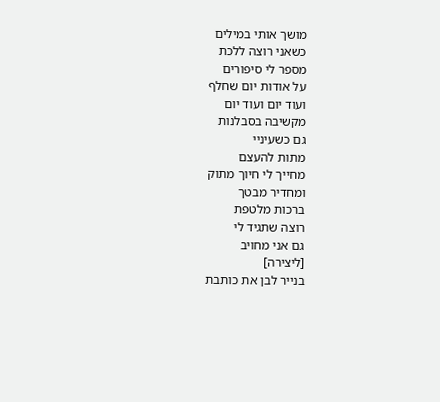מושך אותי במילים
כשאני רוצה ללכת
מספר לי סיפורים
על אודות יום שחלף
ועוד יום ועוד יום
מקשיבה בסבלנות
גם כשעיניי
מתות להעצם
מחייך לי חיוך מתוק
ומחדיר מבטך
ברכות מלטפת
רוצה שתגיד לי
גם אני מחויב
[ליצירה]
בנייר לבן את כותבת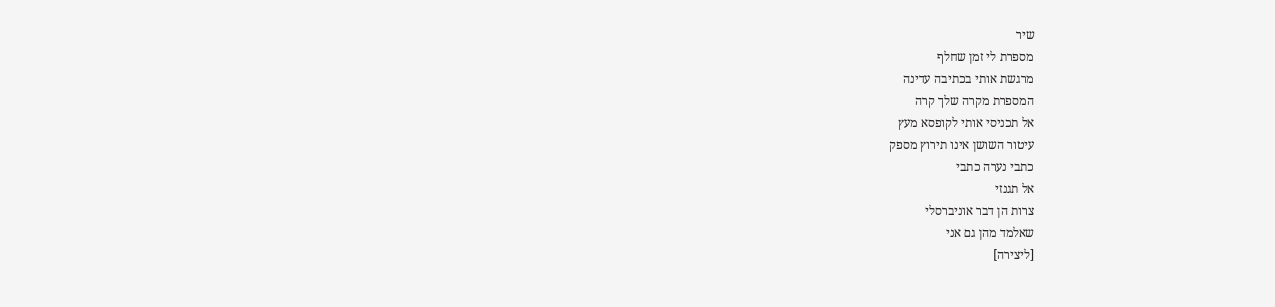שיר
מספרת לי זמן שחלף
מרגשת אותי בכתיבה עדינה
המספרת מקרה שלך קרה
אל תכניסי אותי לקופסא מעץ
עיטור השושן אינו תירוץ מספק
כתבי נערה כתבי
אל תגנזי
צרות הן דבר אוניברסלי
שאלמד מהן גם אני
[ליצירה]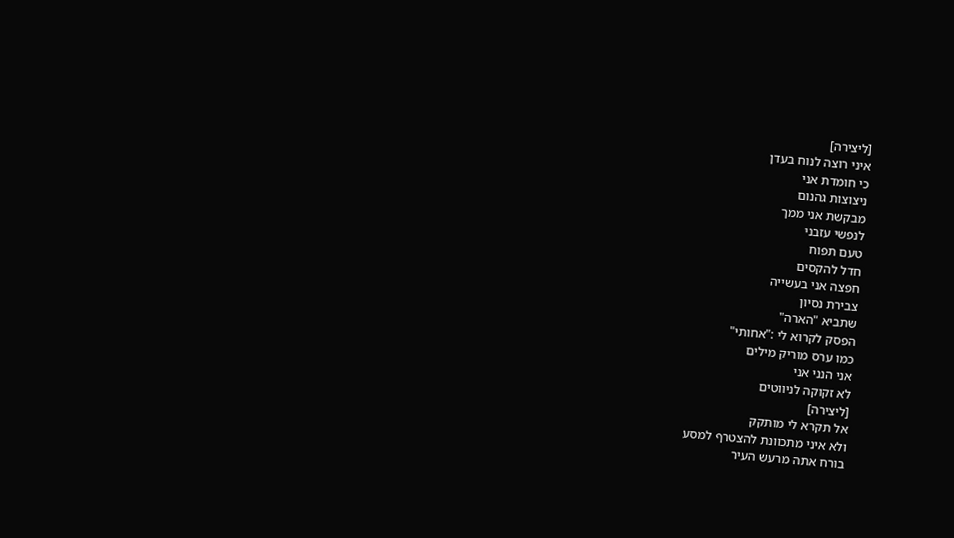[ליצירה]
איני רוצה לנוח בעדן
כי חומדת אני
ניצוצות גהנום
מבקשת אני ממך
לנפשי עזבני
טעם תפוח
חדל להקסים
חפצה אני בעשייה
צבירת נסיון
שתביא "הארה"
הפסק לקרוא לי :"אחותי"
כמו ערס מוריק מילים
אני הנני אני
לא זקוקה לניווטים
[ליצירה]
אל תקרא לי מותקק
ולא איני מתכוונת להצטרף למסע
בורח אתה מרעש העיר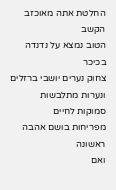החלטת אתה מאוכזב
הקשב
הטוב נמצא על נדנדה בכיכר
צחוק נערים יושבי ברזלים
ונערות מתלבשות
סמוקות לחיים
מפריחות בושם אהבה ראשונה
ואם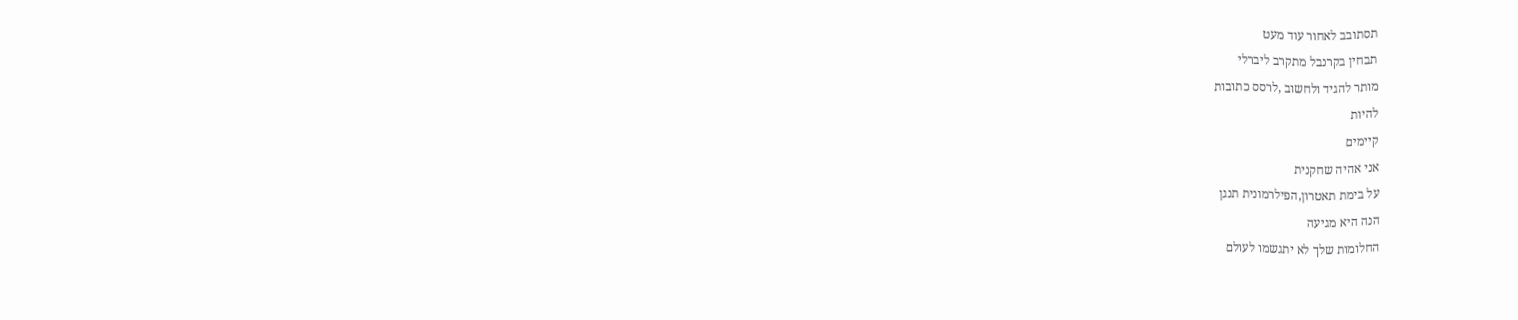תסתובב לאחור עוד מעט
תבחין בקרנבל מתקרב ליברלי
מותר להגיד ולחשוב ,לרסס כתובות
להיות
קיימים
אני אהיה שחקנית
על בימת תאטרון,הפילרמונית תנגן
הנה היא מגיעה
החלומות שלך לא יתגשמו לעולם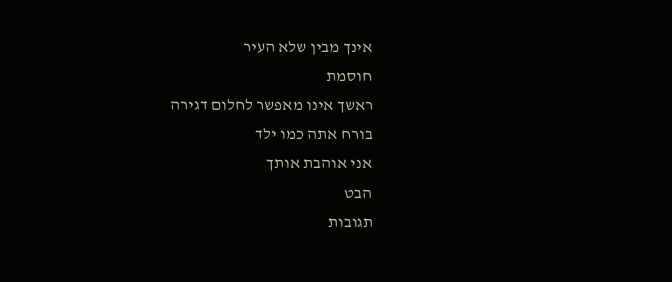אינך מבין שלא העיר
חוסמת
ראשך אינו מאפשר לחלום דגירה
בורח אתה כמו ילד
אני אוהבת אותך
הבט
תגובות